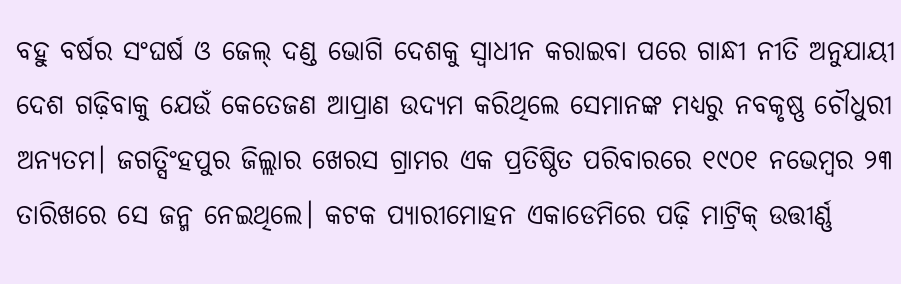ବହୁ ବର୍ଷର ସଂଘର୍ଷ ଓ ଜେଲ୍ ଦଣ୍ଡ ଭୋଗି ଦେଶକୁ ସ୍ବାଧୀନ କରାଇବା ପରେ ଗାନ୍ଧୀ ନୀତି ଅନୁଯାୟୀ ଦେଶ ଗଢ଼ିବାକୁ ଯେଉଁ କେତେଜଣ ଆପ୍ରାଣ ଉଦ୍ୟମ କରିଥିଲେ ସେମାନଙ୍କ ମଧ୍ୟରୁ ନବକୃଷ୍ଣ ଚୌଧୁରୀ ଅନ୍ୟତମ। ଜଗତ୍ସିଂହପୁର ଜିଲ୍ଲାର ଖେରସ ଗ୍ରାମର ଏକ ପ୍ରତିଷ୍ଠିତ ପରିବାରରେ ୧୯୦୧ ନଭେମ୍ବର ୨୩ ତାରିଖରେ ସେ ଜନ୍ମ ନେଇଥିଲେ। କଟକ ପ୍ୟାରୀମୋହନ ଏକାଡେମିରେ ପଢ଼ି ମାଟ୍ରିକ୍ ଉତ୍ତୀର୍ଣ୍ଣ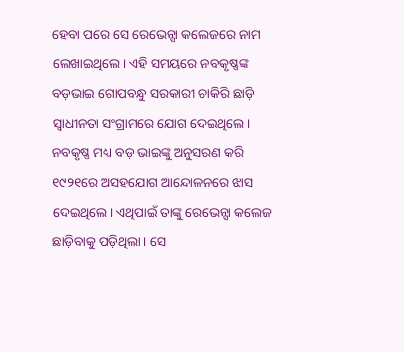ହେବା ପରେ ସେ ରେଭେନ୍ସା କଲେଜରେ ନାମ ଲେଖାଇଥିଲେ। ଏହି ସମୟରେ ନବକୃଷ୍ଣଙ୍କ ବଡ଼ଭାଇ ଗୋପବନ୍ଧୁ ସରକାରୀ ଚାକିରି ଛାଡ଼ି ସ୍ବାଧୀନତା ସଂଗ୍ରାମରେ ଯୋଗ ଦେଇଥିଲେ। ନବକୃଷ୍ଣ ମଧ୍ୟ ବଡ଼ ଭାଇଙ୍କୁ ଅନୁସରଣ କରି ୧୯୨୧ରେ ଅସହଯୋଗ ଆନ୍ଦୋଳନରେ ଝାସ ଦେଇଥିଲେ। ଏଥିପାଇଁ ତାଙ୍କୁ ରେଭେନ୍ସା କଲେଜ ଛାଡ଼ିବାକୁ ପଡ଼ିଥିଲା। ସେ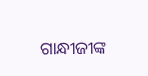ଗାନ୍ଧୀଜୀଙ୍କ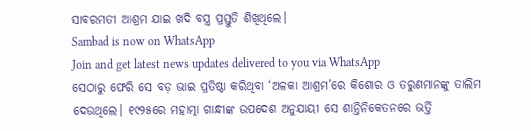ସାବରମତୀ ଆଶ୍ରମ ଯାଇ ଖଦି ବସ୍ତ୍ର ପ୍ରସ୍ତୁତି ଶିଖିଥିଲେ।
Sambad is now on WhatsApp
Join and get latest news updates delivered to you via WhatsApp
ସେଠାରୁ ଫେରି ସେ ବଡ଼ ଭାଇ ପ୍ରତିଷ୍ଠା କରିଥିବା ‘ଅଳକା ଆଶ୍ରମ’ରେ କିଶୋର ଓ ତରୁଣମାନଙ୍କୁ ତାଲିମ ଦେଉଥିଲେ। ୧୯୨୫ରେ ମହାତ୍ମା ଗାନ୍ଧୀଙ୍କ ଉପଦେଶ ଅନୁଯାୟୀ ସେ ଶାନ୍ତିନିକେତନରେ ଭର୍ତ୍ତି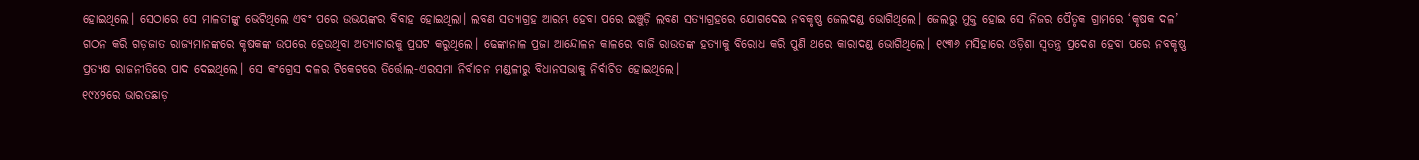ହୋଇଥିଲେ। ସେଠାରେ ସେ ମାଳତୀଙ୍କୁ ଭେଟିଥିଲେ ଏବଂ ପରେ ଉଭୟଙ୍କର ବିବାହ ହୋଇଥିଲା। ଲବଣ ସତ୍ୟାଗ୍ରହ ଆରମ୍ଭ ହେବା ପରେ ଇଞ୍ଚୁଡ଼ି ଲବଣ ସତ୍ୟାଗ୍ରହରେ ଯୋଗଦେଇ ନବକୃଷ୍ଣ ଜେଲଦଣ୍ଡ ଭୋଗିଥିଲେ। ଜେଲରୁ ମୁକ୍ତ ହୋଇ ସେ ନିଜର ପୈତୃକ ଗ୍ରାମରେ ‘କୃଷକ ଦଳ’ ଗଠନ କରି ଗଡ଼ଜାତ ରାଜ୍ୟମାନଙ୍କରେ କୃଷକଙ୍କ ଉପରେ ହେଉଥିବା ଅତ୍ୟାଚାରକୁ ପ୍ରଘଟ କରୁଥିଲେ। ଢେଙ୍କାନାଳ ପ୍ରଜା ଆନ୍ଦୋଳନ କାଳରେ ବାଜି ରାଉତଙ୍କ ହତ୍ୟାକୁ ବିରୋଧ କରି ପୁଣି ଥରେ କାରାଦଣ୍ଡ ଭୋଗିଥିଲେ। ୧୯୩୬ ମସିହାରେ ଓଡ଼ିଶା ସ୍ବତନ୍ତ୍ର ପ୍ରଦେଶ ହେବା ପରେ ନବକୃଷ୍ଣ ପ୍ରତ୍ୟକ୍ଷ ରାଜନୀତିରେ ପାଦ ଦେଇଥିଲେ। ସେ କଂଗ୍ରେସ ଦଳର ଟିକେଟରେ ତିର୍ତ୍ତୋଲ-ଏରସମା ନିର୍ବାଚନ ମଣ୍ଡଳୀରୁ ବିଧାନସଭାକୁ ନିର୍ବାଚିତ ହୋଇଥିଲେ।
୧୯୪୨ରେ ଭାରତଛାଡ଼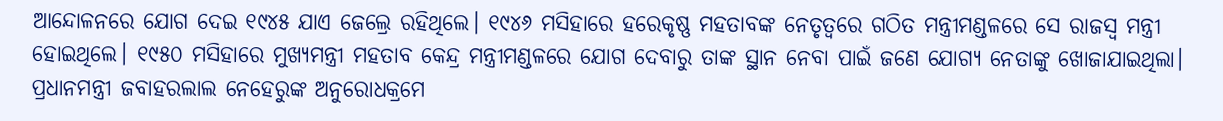ଆନ୍ଦୋଳନରେ ଯୋଗ ଦେଇ ୧୯୪୫ ଯାଏ ଜେଲ୍ରେ ରହିଥିଲେ। ୧୯୪୬ ମସିହାରେ ହରେକୃଷ୍ଣ ମହତାବଙ୍କ ନେତୃତ୍ବରେ ଗଠିତ ମନ୍ତ୍ରୀମଣ୍ଡଳରେ ସେ ରାଜସ୍ବ ମନ୍ତ୍ରୀ ହୋଇଥିଲେ। ୧୯୫୦ ମସିହାରେ ମୁଖ୍ୟମନ୍ତ୍ରୀ ମହତାବ କେନ୍ଦ୍ର ମନ୍ତ୍ରୀମଣ୍ଡଳରେ ଯୋଗ ଦେବାରୁ ତାଙ୍କ ସ୍ଥାନ ନେବା ପାଇଁ ଜଣେ ଯୋଗ୍ୟ ନେତାଙ୍କୁ ଖୋଜାଯାଇଥିଲା। ପ୍ରଧାନମନ୍ତ୍ରୀ ଜବାହରଲାଲ ନେହେରୁଙ୍କ ଅନୁରୋଧକ୍ରମେ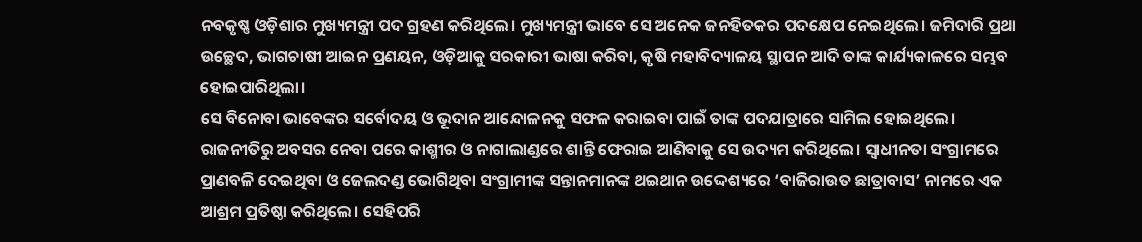ନବକୃଷ୍ଣ ଓଡ଼ିଶାର ମୁଖ୍ୟମନ୍ତ୍ରୀ ପଦ ଗ୍ରହଣ କରିଥିଲେ। ମୁଖ୍ୟମନ୍ତ୍ରୀ ଭାବେ ସେ ଅନେକ ଜନହିତକର ପଦକ୍ଷେପ ନେଇଥିଲେ। ଜମିଦାରି ପ୍ରଥା ଉଚ୍ଛେଦ, ଭାଗଚାଷୀ ଆଇନ ପ୍ରଣୟନ, ଓଡ଼ିଆକୁ ସରକାରୀ ଭାଷା କରିବା, କୃଷି ମହାବିଦ୍ୟାଳୟ ସ୍ଥାପନ ଆଦି ତାଙ୍କ କାର୍ଯ୍ୟକାଳରେ ସମ୍ଭବ ହୋଇପାରିଥିଲା।
ସେ ବିନୋବା ଭାବେଙ୍କର ସର୍ବୋଦୟ ଓ ଭୂଦାନ ଆନ୍ଦୋଳନକୁ ସଫଳ କରାଇବା ପାଇଁ ତାଙ୍କ ପଦଯାତ୍ରାରେ ସାମିଲ ହୋଇଥିଲେ। ରାଜନୀତିରୁ ଅବସର ନେବା ପରେ କାଶ୍ମୀର ଓ ନାଗାଲାଣ୍ଡରେ ଶାନ୍ତି ଫେରାଇ ଆଣିବାକୁ ସେ ଉଦ୍ୟମ କରିଥିଲେ। ସ୍ବାଧୀନତା ସଂଗ୍ରାମରେ ପ୍ରାଣବଳି ଦେଇଥିବା ଓ ଜେଲଦଣ୍ଡ ଭୋଗିଥିବା ସଂଗ୍ରାମୀଙ୍କ ସନ୍ତାନମାନଙ୍କ ଥଇଥାନ ଉଦ୍ଦେଶ୍ୟରେ ‘ବାଜିରାଉତ ଛାତ୍ରାବାସ’ ନାମରେ ଏକ ଆଶ୍ରମ ପ୍ରତିଷ୍ଠା କରିଥିଲେ। ସେହିପରି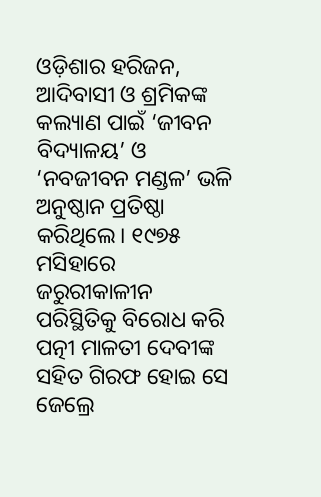ଓଡ଼ିଶାର ହରିଜନ, ଆଦିବାସୀ ଓ ଶ୍ରମିକଙ୍କ କଲ୍ୟାଣ ପାଇଁ ‘ଜୀବନ ବିଦ୍ୟାଳୟ’ ଓ ‘ନବଜୀବନ ମଣ୍ଡଳ’ ଭଳି ଅନୁଷ୍ଠାନ ପ୍ରତିଷ୍ଠା କରିଥିଲେ। ୧୯୭୫ ମସିହାରେ ଜରୁରୀକାଳୀନ ପରିସ୍ଥିତିକୁ ବିରୋଧ କରି ପତ୍ନୀ ମାଳତୀ ଦେବୀଙ୍କ ସହିତ ଗିରଫ ହୋଇ ସେ ଜେଲ୍ରେ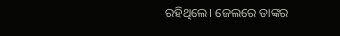ରହିଥିଲେ। ଜେଲରେ ତାଙ୍କର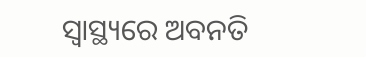ସ୍ବାସ୍ଥ୍ୟରେ ଅବନତି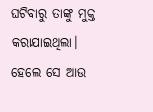ଘଟିବାରୁ ତାଙ୍କୁ ମୁକ୍ତ କରାଯାଇଥିଲା। ହେଲେ ସେ ଆଉ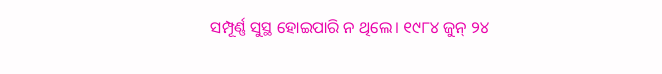ସମ୍ପୂର୍ଣ୍ଣ ସୁସ୍ଥ ହୋଇପାରି ନ ଥିଲେ। ୧୯୮୪ ଜୁନ୍ ୨୪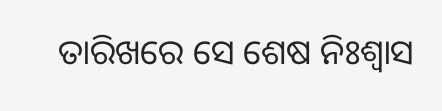ତାରିଖରେ ସେ ଶେଷ ନିଃଶ୍ବାସ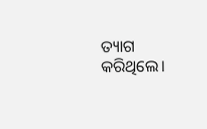ତ୍ୟାଗ କରିଥିଲେ।